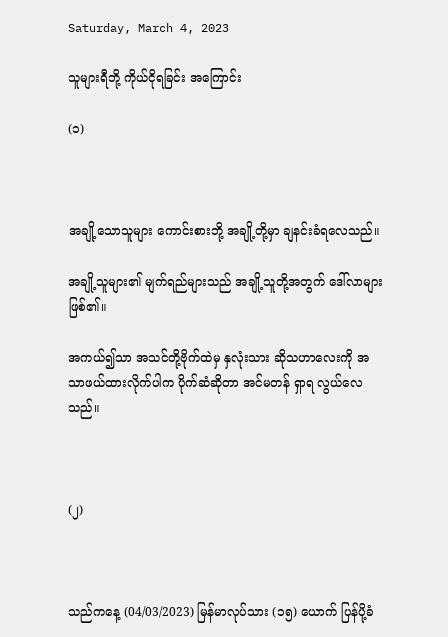Saturday, March 4, 2023

သူများရီဘို့ ကိုယ်ငိုရခြင်း အကြောင်း

(၁)



အချို့သောသူများ ကောင်းစားဘို့ အချို့တို့မှာ ချနင်းခံရလေသည်။

အချို့သူများ၏ မျက်ရည်များသည် အချို့သူတို့အတွက် ဒေါ်လာများဖြစ်၏။

အကယ်၍သာ အသင်တို့ဗိုက်ထဲမှ နှလုံးသား ဆိုသဟာလေးကို အသာဖယ်ထားလိုက်ပါက ပိုက်ဆံဆိုတာ အင်မတန် ရှာရ လွယ်လေသည်။



(၂)



သည်ကနေ့ (04/03/2023) မြန်မာလုပ်သား (၁၅) ယောက် ပြန်ပို့ခံ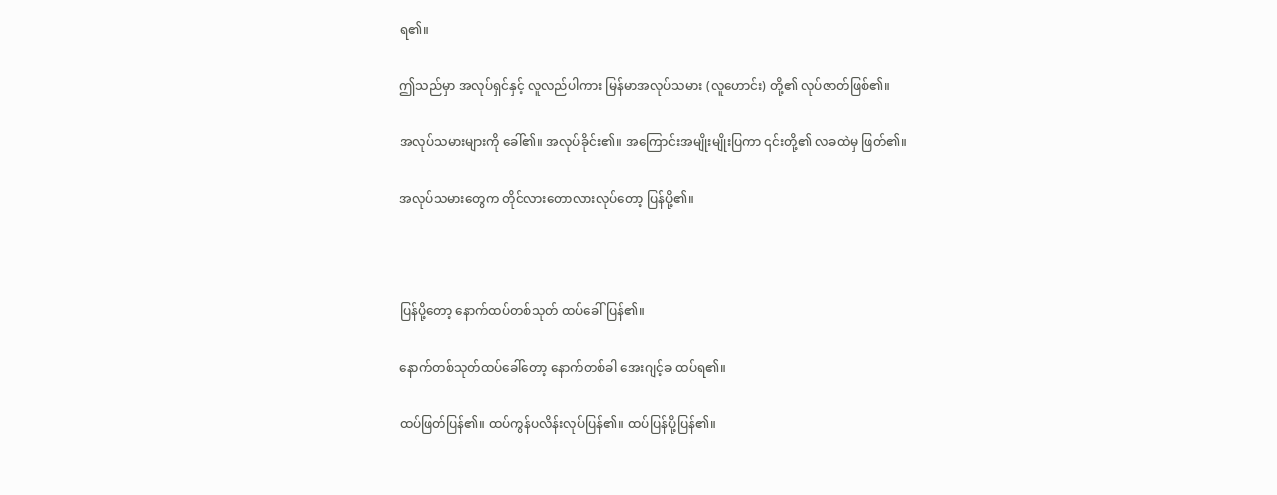ရ၏။

ဤသည်မှာ အလုပ်ရှင်နှင့် လူလည်ပါကား မြန်မာအလုပ်သမား (လူဟောင်း) တို့၏ လုပ်ဇာတ်ဖြစ်၏။

အလုပ်သမားများကို ခေါ်၏။ အလုပ်ခိုင်း၏။ အကြောင်းအမျိုးမျိုးပြကာ ၎င်းတို့၏ လခထဲမှ ဖြတ်၏။

အလုပ်သမားတွေက တိုင်လားတောလားလုပ်တော့ ပြန်ပို့၏။



ပြန်ပို့တော့ နောက်ထပ်တစ်သုတ် ထပ်ခေါ်ပြန်၏။

နောက်တစ်သုတ်ထပ်ခေါ်တော့ နောက်တစ်ခါ အေးဂျင့်ခ ထပ်ရ၏။

ထပ်ဖြတ်ပြန်၏။ ထပ်ကွန်ပလိန်းလုပ်ပြန်၏။ ထပ်ပြန်ပို့ပြန်၏။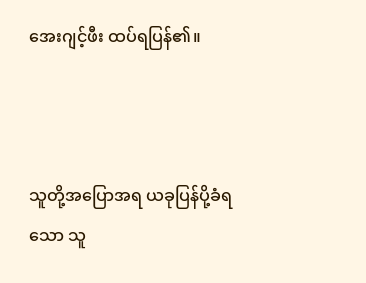အေးဂျင့်ဖီး ထပ်ရပြန်၏။



သူတို့အပြောအရ ယခုပြန်ပို့ခံရသော သူ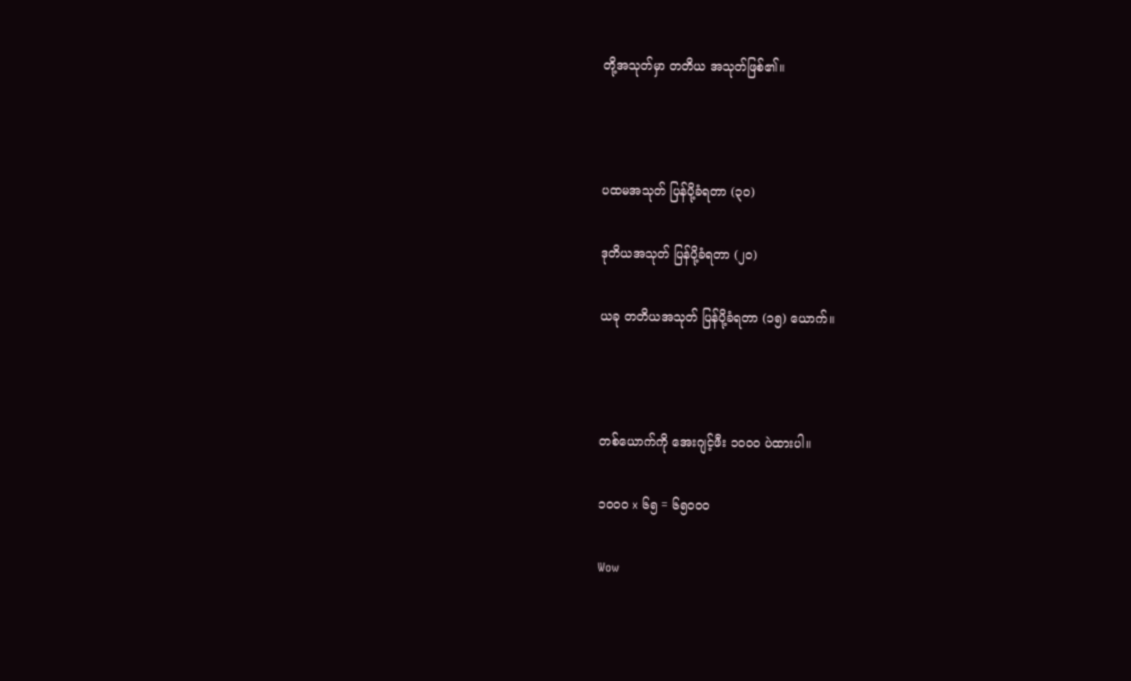တို့အသုတ်မှာ တတိယ အသုတ်ဖြစ်၏။



ပထမအသုတ် ပြန်ပို့ခံရတာ (၃၀)

ဒုတိယအသုတ် ပြန်ပို့ခံရတာ (၂၀)

ယခု တတိယအသုတ် ပြန်ပို့ခံရတာ (၁၅) ယောက်။



တစ်ယောက်ကို အေးဂျင့်ဖီး ၁၀၀၀ ပဲထားပါ။

၁၀၀၀ x ၆၅ = ၆၅၀၀၀

Wow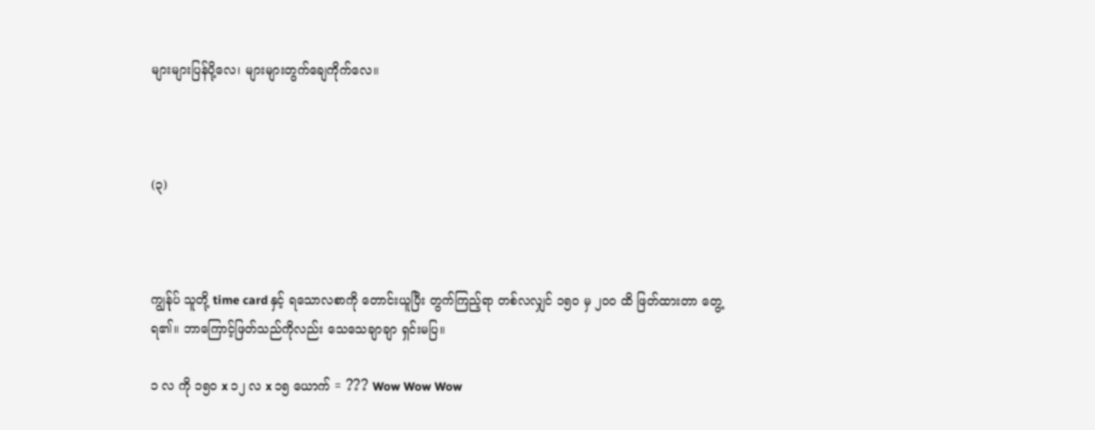များများပြန်ပို့လေ၊ များများတွက်ချေကိုက်လေ။



(၃)



ကျွန်ုပ် သူတို့ time card နှင့် ရသောလစာကို တောင်းယူပြီး တွက်ကြည့်ရာ တစ်လလျှင် ၁၅၀ မှ ၂၀၀ ထိ ဖြတ်ထားတာ တွေ့ရ၏။ ဘာကြောင့်ဖြတ်သည်ကိုလည်း သေသေချာချာ ရှင်းမပြ။

၁ လ ကို ၁၅၀ x ၁၂ လ x ၁၅ ယောက် = ??? Wow Wow Wow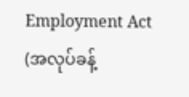Employment Act (အလုပ်ခန့်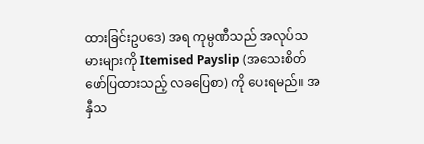ထားခြင်းဥပဒေ) အရ ကုမ္ပဏီသည် အလုပ်သမားများကို Itemised Payslip (အသေးစိတ် ဖော်ပြထားသည့် လခပြေစာ) ကို ပေးရမည်။ အနှီသ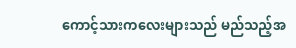ကောင့်သားကလေးများသည် မည်သည့်အ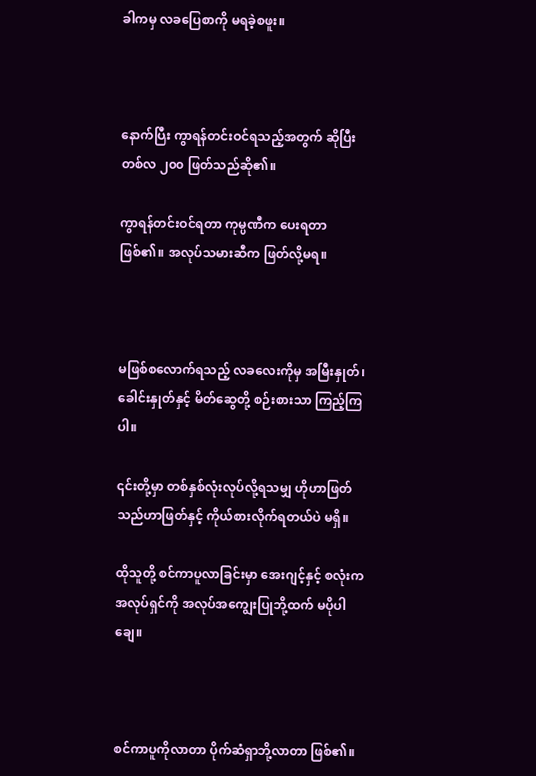ခါကမှ လခပြေစာကို မရခဲ့စဖူး။



နောက်ပြီး ကွာရန်တင်းဝင်ရသည့်အတွက် ဆိုပြီး တစ်လ ၂၀၀ ဖြတ်သည်ဆို၏။

ကွာရန်တင်းဝင်ရတာ ကုမ္ပဏီက ပေးရတာဖြစ်၏။ အလုပ်သမားဆီက ဖြတ်လို့မရ။



မဖြစ်စလောက်ရသည့် လခလေးကိုမှ အမြီးနှုတ်၊ ခေါင်းနှုတ်နှင့် မိတ်ဆွေတို့ စဉ်းစားသာ ကြည့်ကြပါ။

၎င်းတို့မှာ တစ်နှစ်လုံးလုပ်လို့ရသမျှ ဟိုဟာဖြတ် သည်ဟာဖြတ်နှင့် ကိုယ်စားလိုက်ရတယ်ပဲ မရှိ။

ထိုသူတို့ စင်ကာပူလာခြင်းမှာ အေးဂျင့်နှင့် စလုံးကအလုပ်ရှင်ကို အလုပ်အကျွေးပြုဘို့ထက် မပိုပါချေ။



စင်ကာပူကိုလာတာ ပိုက်ဆံရှာဘို့လာတာ ဖြစ်၏။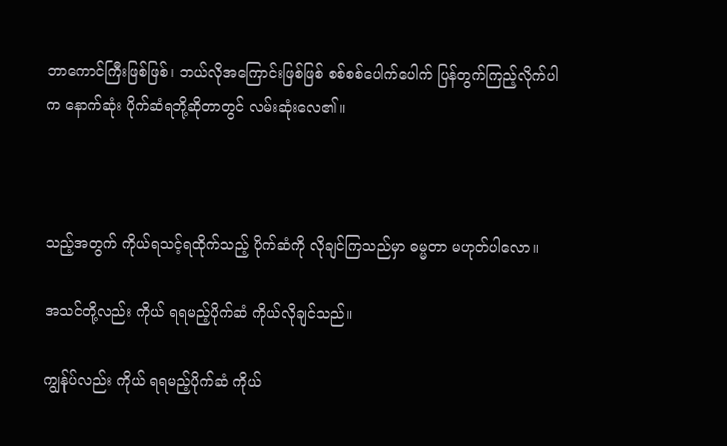ဘာကောင်ကြီးဖြစ်ဖြစ်၊ ဘယ်လိုအကြောင်းဖြစ်ဖြစ် စစ်စစ်ပေါက်ပေါက် ပြန်တွက်ကြည့်လိုက်ပါက နောက်ဆုံး ပိုက်ဆံရဘို့ဆိုတာတွင် လမ်းဆုံးလေ၏။



သည့်အတွက် ကိုယ်ရသင့်ရထိုက်သည့် ပိုက်ဆံကို လိုချင်ကြသည်မှာ ဓမ္မတာ မဟုတ်ပါလော။

အသင်တို့လည်း ကိုယ် ရရမည့်ပိုက်ဆံ ကိုယ်လိုချင်သည်။

ကျွန်ုပ်လည်း ကိုယ် ရရမည့်ပိုက်ဆံ ကိုယ်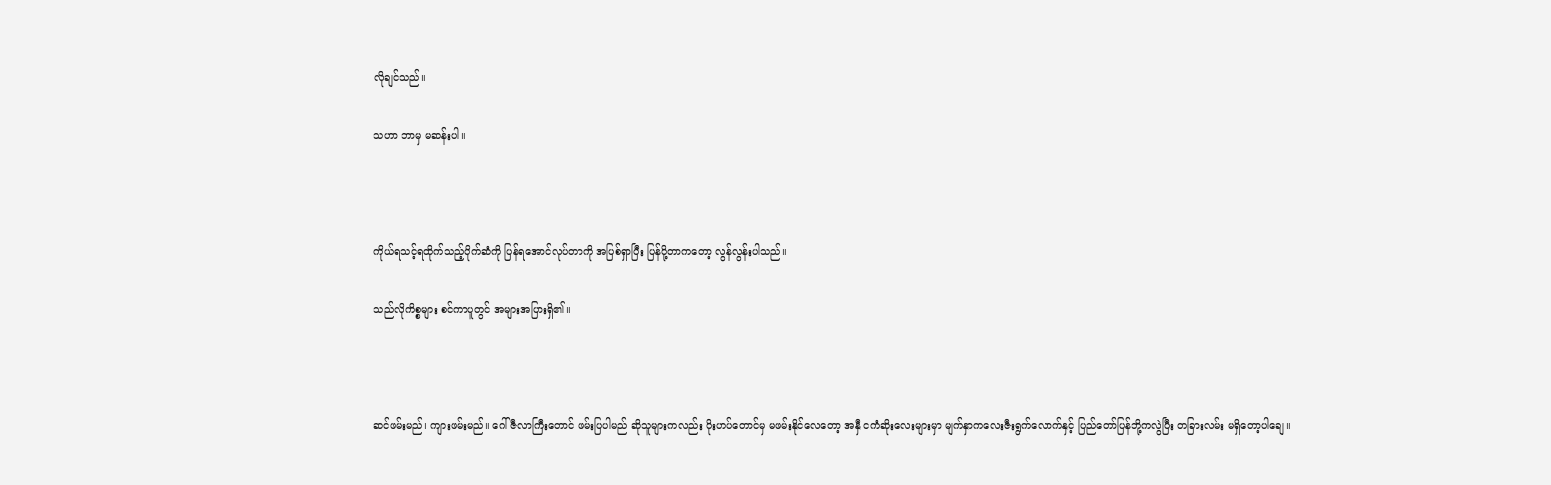လိုချင်သည်။

သဟာ ဘာမှ မဆန်းပါ။



ကိုယ်ရသင့်ရထိုက်သည့်ပိုက်ဆံကို ပြန်ရအောင်လုပ်တာကို အပြစ်ရှာပြီး ပြန်ပို့တာကတော့ လွန်လွန်းပါသည်။

သည်လိုကိစ္စများ စင်ကာပူတွင် အများအပြားရှိ၏။



ဆင်ဖမ်းမည်၊ ကျားဖမ်းမည်။ ဂေါ်ဇီလာကြီးတောင် ဖမ်းပြပါမည် ဆိုသူများကလည်း ပိုးဟပ်တောင်မှ မဖမ်းနိုင်လေတော့ အနှီ ငကံဆိုးလေးများမှာ မျက်နှာကလေးဇီးရွက်လောက်နှင့် ပြည်တော်ပြန်ဘို့ကလွဲပြီး တခြားလမ်း မရှိတော့ပါချေ။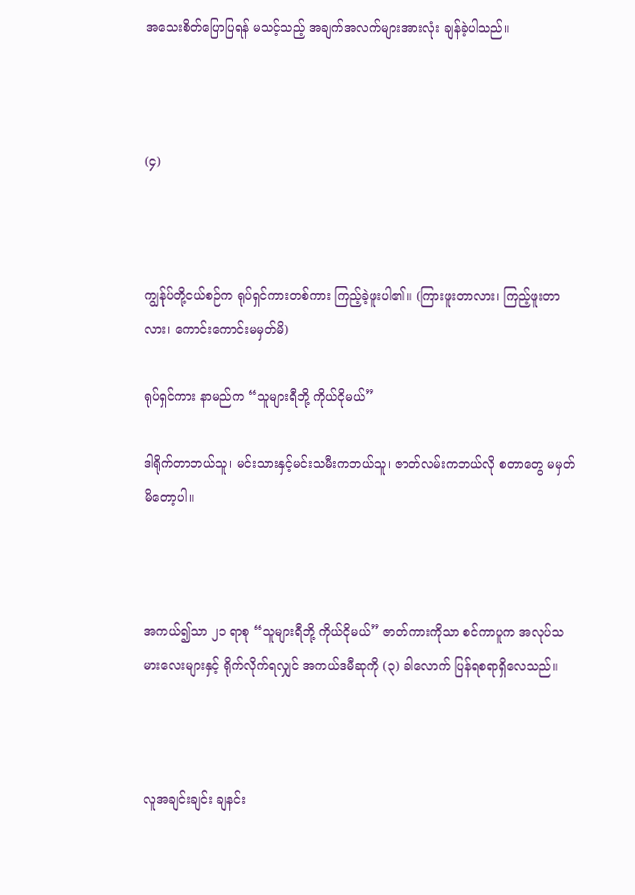အသေးစိတ်ပြောပြရန် မသင့်သည့် အချက်အလက်များအားလုံး ချန်ခဲ့ပါသည်။



(၄)



ကျွန်ုပ်တို့ငယ်စဉ်က ရုပ်ရှင်ကားတစ်ကား ကြည့်ခဲ့ဖူးပါ၏။ (ကြားဖူးတာလား၊ ကြည့်ဖူးတာလား၊ ကောင်းကောင်းမမှတ်မိ)

ရုပ်ရှင်ကား နာမည်က “သူများရီဘို့ ကိုယ်ငိုမယ်”

ဒါရိုက်တာဘယ်သူ၊ မင်းသားနှင့်မင်းသမီးကဘယ်သူ၊ ဇာတ်လမ်းကဘယ်လို စတာတွေ မမှတ်မိတော့ပါ။



အကယ်၍သာ ၂၁ ရာစု “သူများရီဘို့ ကိုယ်ငိုမယ်” ဇာတ်ကားကိုသာ စင်ကာပူက အလုပ်သမားလေးများနှင့် ရိုက်လိုက်ရလျှင် အကယ်ဒမီဆုကို (၃) ခါလောက် ပြန်ရစရာရှိလေသည်။



လူအချင်းချင်း ချနင်း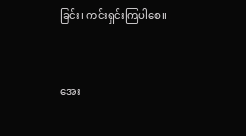ခြင်း၊ ကင်းရှင်းကြပါစေ။



အေး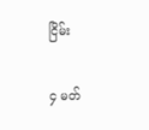ငြိမ်း

၄ မတ်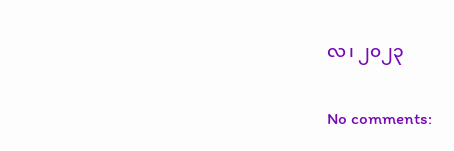လ၊ ၂၀၂၃

No comments: